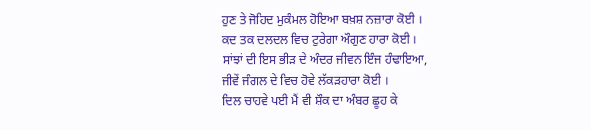ਹੁਣ ਤੇ ਜੋਹਿਦ ਮੁਕੰਮਲ ਹੋਇਆ ਬਖ਼ਸ਼ ਨਜ਼ਾਰਾ ਕੋਈ ।
ਕਦ ਤਕ ਦਲਦਲ ਵਿਚ ਟੁਰੇਗਾ ਔਗੁਣ ਹਾਰਾ ਕੋਈ ।
ਸਾਂਝਾਂ ਦੀ ਇਸ ਭੀੜ ਦੇ ਅੰਦਰ ਜੀਵਨ ਇੰਜ ਹੰਢਾਇਆ,
ਜੀਵੇਂ ਜੰਗਲ ਦੇ ਵਿਚ ਹੋਵੇ ਲੱਕੜਹਾਰਾ ਕੋਈ ।
ਦਿਲ ਚਾਹਵੇ ਪਈ ਮੈਂ ਵੀ ਸ਼ੌਕ ਦਾ ਅੰਬਰ ਛੂਹ ਕੇ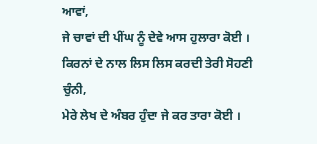ਆਵਾਂ,
ਜੇ ਚਾਵਾਂ ਦੀ ਪੀਂਘ ਨੂੰ ਦੇਵੇ ਆਸ ਹੁਲਾਰਾ ਕੋਈ ।
ਕਿਰਨਾਂ ਦੇ ਨਾਲ ਲਿਸ ਲਿਸ ਕਰਦੀ ਤੇਰੀ ਸੋਹਣੀ ਚੁੰਨੀ,
ਮੇਰੇ ਲੇਖ ਦੇ ਅੰਬਰ ਹੁੰਦਾ ਜੇ ਕਰ ਤਾਰਾ ਕੋਈ ।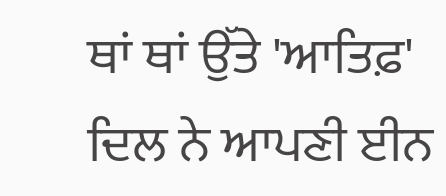ਥਾਂ ਥਾਂ ਉੱਤੇ 'ਆਤਿਫ਼' ਦਿਲ ਨੇ ਆਪਣੀ ਈਨ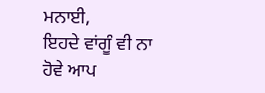ਮਨਾਈ,
ਇਹਦੇ ਵਾਂਗੂੰ ਵੀ ਨਾ ਹੋਵੇ ਆਪ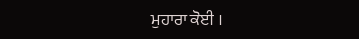ਮੁਹਾਰਾ ਕੋਈ ।